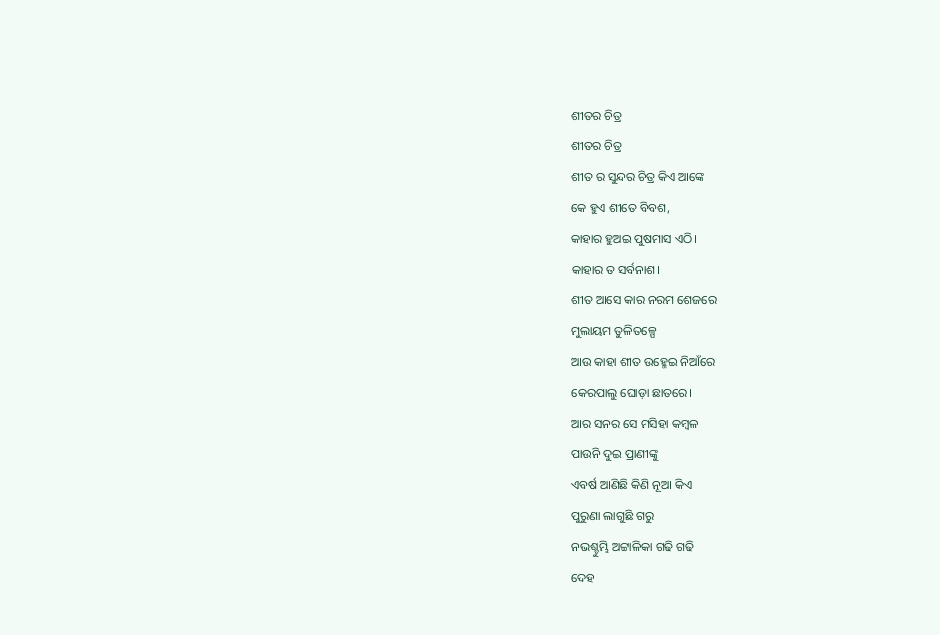ଶୀତର ଚିତ୍ର
ଶୀତର ଚିତ୍ର
ଶୀତ ର ସୁନ୍ଦର ଚିତ୍ର କିଏ ଆଙ୍କେ
କେ ହୁଏ ଶୀତେ ବିବଶ,
କାହାର ହୁଅଇ ପୁଷମାସ ଏଠି।
କାହାର ତ ସର୍ବନାଶ।
ଶୀତ ଆସେ କାର ନରମ ଶେଜରେ
ମୁଲାୟମ ତୁଳିତଳ୍ପେ
ଆଉ କାହା ଶୀତ ଉହ୍ମେଇ ନିଆଁରେ
କେରପାଲୁ ଘୋଡ଼ା ଛାତରେ।
ଆର ସନର ସେ ମସିହା କମ୍ବଳ
ପାଉନି ଦୁଇ ପ୍ରାଣୀଙ୍କୁ
ଏବର୍ଷ ଆଣିଛି କିଣି ନୂଆ କିଏ
ପୁରୁଣା ଲାଗୁଛି ଗରୁ
ନଭଶ୍ଚୁମ୍ଭି ଅଟ୍ଟାଳିକା ଗଢି ଗଢି
ଦେହ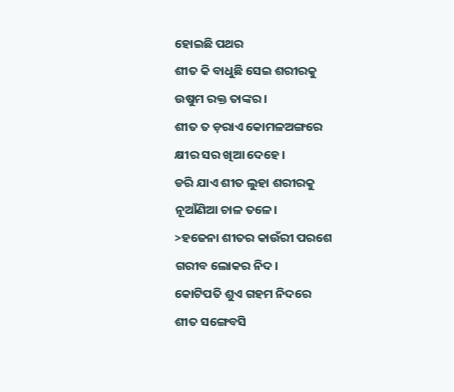ହୋଇଛି ପଥର
ଶୀତ କି ବାଧୁଛି ସେଇ ଶରୀରକୁ
ଉଷୁମ ରକ୍ତ ତାଙ୍କର।
ଶୀତ ତ ଡ଼ରାଏ କୋମଳଅଙ୍ଗରେ
କ୍ଷୀର ସର ଖିଆ ଦେହେ।
ଡରି ଯାଏ ଶୀତ ଲୁହା ଶରୀରକୁ
ନୂଆଁଣିଆ ଚାଳ ତଳେ।
>ହଜେନା ଶୀତର କାଉଁରୀ ପରଶେ
ଗରୀବ ଲୋକର ନିଦ।
କୋଟିପତି ଶୁଏ ଗହମ ନିଦରେ
ଶୀତ ସଙ୍ଗେବସି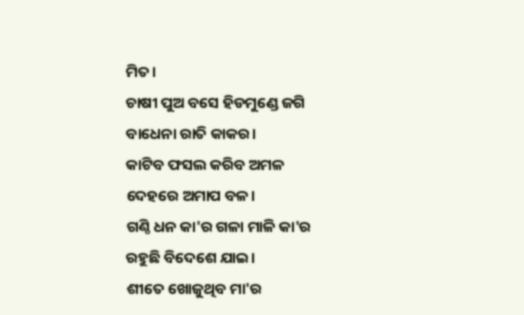ମିତ।
ଚାଷୀ ପୁଅ ବସେ ହିଡମୁଣ୍ଡେ ଜଗି
ବାଧେନା ରାତି କାକର।
କାଟିବ ଫସଲ କରିବ ଅମଳ
ଦେହରେ ଅମାପ ବଳ।
ଗଣ୍ଠି ଧନ କା'ର ଗଳା ମାଳି କା'ର
ରହୁଛି ବିଦେଶେ ଯାଇ।
ଶୀତେ ଖୋଜୁଥିବ ମା'ର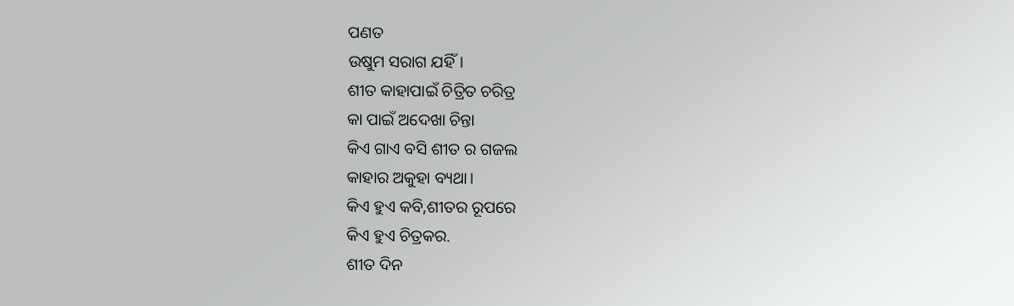ପଣତ
ଉଷୁମ ସରାଗ ଯହିଁ।
ଶୀତ କାହାପାଇଁ ଚିତ୍ରିତ ଚରିତ୍ର
କା ପାଇଁ ଅଦେଖା ଚିନ୍ତା
କିଏ ଗାଏ ବସି ଶୀତ ର ଗଜଲ
କାହାର ଅକୁହା ବ୍ୟଥା।
କିଏ ହୁଏ କବି,ଶୀତର ରୂପରେ
କିଏ ହୁଏ ଚିତ୍ରକର.
ଶୀତ ଦିନ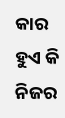କାର ହୁଏ କି ନିଜର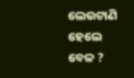ଲେଉଟାଣି ହେଲେ ବେଳ ?